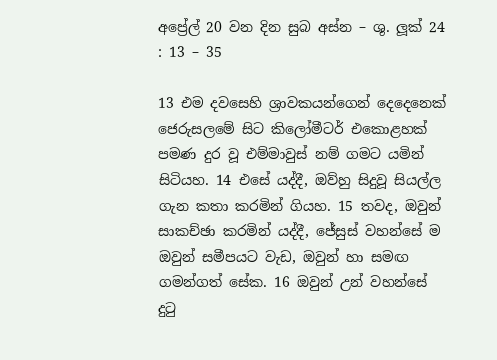අප්‍රේල් 20 වන දින සුබ අස්න – ශු. ලූක් 24 : 13 – 35

13 එම දවසෙහි ශ්‍රාවකයන්ගෙන් දෙදෙනෙක් ජෙරුසලමේ සිට කිලෝමීටර් එකොළහක් පමණ දුර වූ එම්මාවුස් නම් ගමට යමින් සිටියහ. 14 එසේ යද්දී, ඔව්හු සිදුවූ සියල්ල ගැන කතා කරමින් ගියහ. 15 තවද, ඔවුන් සාකච්ඡා කරමින් යද්දී, ජේසුස් වහන්සේ ම ඔවුන් සමීපයට වැඩ, ඔවුන් හා සමඟ ගමන්ගත් සේක. 16 ඔවුන් උන් වහන්සේ දුටු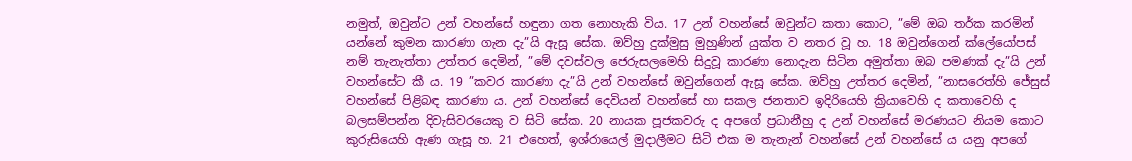නමුත්, ඔවුන්ට උන් වහන්සේ හඳුනා ගත නොහැකි විය. 17 උන් වහන්සේ ඔවුන්ට කතා කොට, ”මේ ඔබ තර්ක කරමින් යන්නේ කුමන කාරණා ගැන දැ”යි ඇසූ සේක. ඔව්හු දුක්මුසු මුහුණින් යුක්ත ව නතර වූ හ. 18 ඔවුන්ගෙන් ක්ලේයෝපස් නම් තැනැත්තා උත්තර දෙමින්, ”මේ දවස්වල ජෙරුසලමෙහි සිදුවූ කාරණා නොදැන සිටින අමුත්තා ඔබ පමණක් දැ”යි උන් වහන්සේට කී ය. 19 ”කවර කාරණා දැ”යි උන් වහන්සේ ඔවුන්ගෙන් ඇසූ සේක. ඔව්හු උත්තර දෙමින්, ”නාසරෙත්හි ජේසුස් වහන්සේ පිළිබඳ කාරණා ය. උන් වහන්සේ දෙවියන් වහන්සේ හා සකල ජනතාව ඉදිරියෙහි ක්‍රියාවෙහි ද කතාවෙහි ද බලසම්පන්න දිවැසිවරයෙකු ව සිටි සේක. 20 නායක පූජකවරු ද අපගේ ප්‍රධානීහු ද උන් වහන්සේ මරණයට නියම කොට කුරුසියෙහි ඇණ ගැසූ හ. 21 එහෙත්, ඉශ්රායෙල් මුදාලීමට සිටි එක ම තැනැන් වහන්සේ උන් වහන්සේ ය යනු අපගේ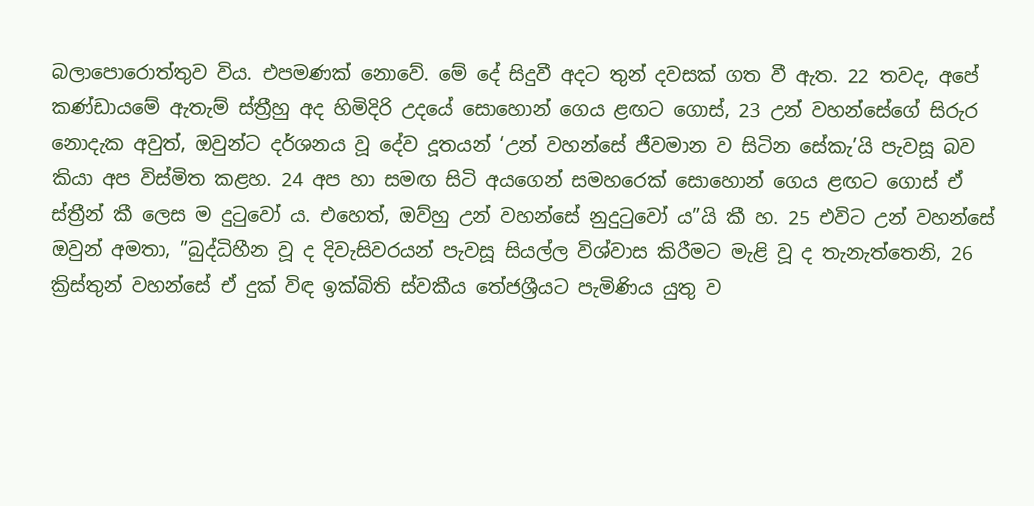බලාපොරොත්තුව විය. එපමණක් නොවේ. මේ දේ සිදුවී අදට තුන් දවසක් ගත වී ඇත. 22 තවද, අපේ කණ්ඩායමේ ඇතැම් ස්ත්‍රීහු අද හිමිදිරි උදයේ සොහොන් ගෙය ළඟට ගොස්, 23 උන් වහන්සේගේ සිරුර නොදැක අවුත්, ඔවුන්ට දර්ශනය වූ දේව දූතයන් ‘උන් වහන්සේ ජීවමාන ව සිටින සේකැ’යි පැවසූ බව කියා අප විස්මිත කළහ. 24 අප හා සමඟ සිටි අයගෙන් සමහරෙක් සොහොන් ගෙය ළඟට ගොස් ඒ ස්ත්‍රීන් කී ලෙස ම දුටුවෝ ය. එහෙත්, ඔව්හු උන් වහන්සේ නුදුටුවෝ ය”යි කී හ. 25 එවිට උන් වහන්සේ ඔවුන් අමතා, ”බුද්ධිහීන වූ ද දිවැසිවරයන් පැවසූ සියල්ල විශ්වාස කිරීමට මැළි වූ ද තැනැත්තෙනි, 26 ක්‍රිස්තුන් වහන්සේ ඒ දුක් විඳ ඉක්බිති ස්වකීය තේජශ්‍රීයට පැමිණිය යුතු ව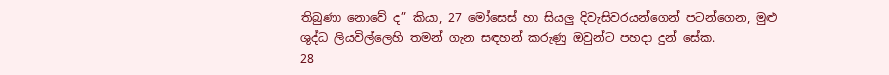තිබුණා නොවේ ද” කියා, 27 මෝසෙස් හා සියලු දිවැසිවරයන්ගෙන් පටන්ගෙන, මුළු ශුද්ධ ලියවිල්ලෙහි තමන් ගැන සඳහන් කරුණු ඔවුන්ට පහදා දුන් සේක.
28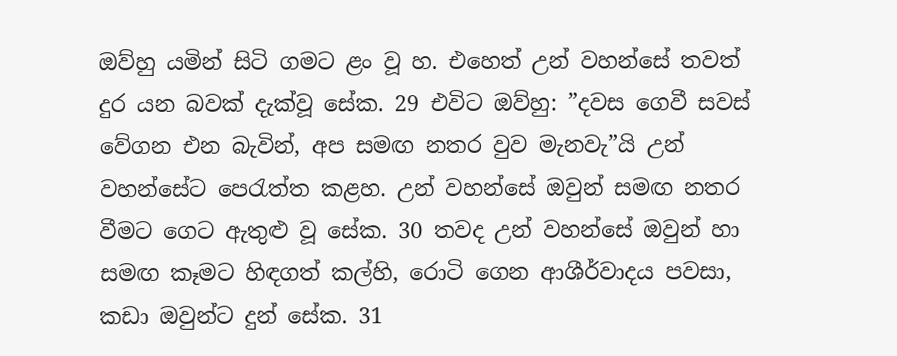ඔව්හු යමින් සිටි ගමට ළං වූ හ. එහෙත් උන් වහන්සේ තවත් දුර යන බවක් දැක්වූ සේක. 29 එවිට ඔව්හු: ”දවස ගෙවී සවස් වේගන එන බැවින්, අප සමඟ නතර වුව මැනවැ”යි උන් වහන්සේට පෙරැත්ත කළහ. උන් වහන්සේ ඔවුන් සමඟ නතර වීමට ගෙට ඇතුළු වූ සේක. 30 තවද උන් වහන්සේ ඔවුන් හා සමඟ කෑමට හිඳගත් කල්හි, රොටි ගෙන ආශීර්වාදය පවසා, කඩා ඔවුන්ට දුන් සේක. 31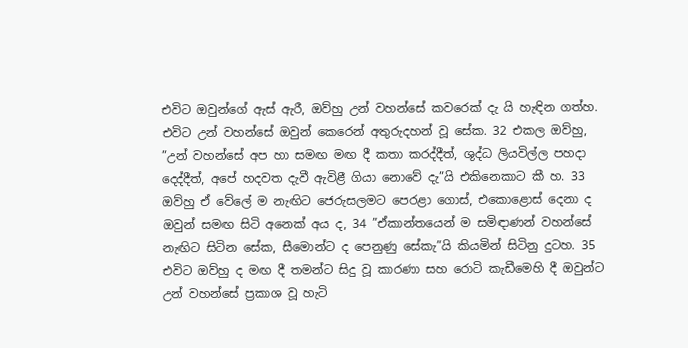එවිට ඔවුන්ගේ ඇස් ඇරී, ඔව්හු උන් වහන්සේ කවරෙක් දැ යි හැඳින ගත්හ. එවිට උන් වහන්සේ ඔවුන් කෙරෙන් අතුරුදහන් වූ සේක. 32 එකල ඔව්හු, ”උන් වහන්සේ අප හා සමඟ මඟ දී කතා කරද්දීත්, ශුද්ධ ලියවිල්ල පහදා දෙද්දීත්, අපේ හදවත දැවී ඇවිළී ගියා නොවේ දැ”යි එකිනෙකාට කී හ. 33 ඔව්හු ඒ වේලේ ම නැඟිට ජෙරුසලමට පෙරළා ගොස්, එකොළොස් දෙනා ද ඔවුන් සමඟ සිටි අනෙක් අය ද, 34 ”ඒකාන්තයෙන් ම සමිඳාණන් වහන්සේ නැඟිට සිටින සේක, සීමොන්ට ද පෙනුණු සේකැ”යි කියමින් සිටිනු දුටහ. 35 එවිට ඔව්හු ද මඟ දී තමන්ට සිදු වූ කාරණා සහ රොටි කැඩීමෙ‍හි දී ඔවුන්ට උන් වහන්සේ ප්‍රකාශ වූ හැටි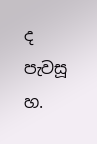ද පැවසූ හ.